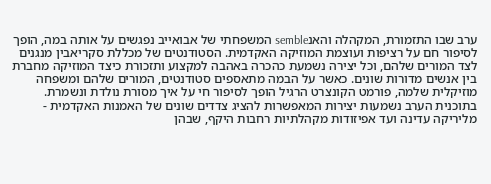ערב שבו התזמורת, המקהלה והאנsemble המשפחתי של אבואייב נפגשים על אותה במה, הופך לסיפור חם על רציפות ועוצמת המוזיקה האקדמית. הסטודנטים של מכללת סקריאבין מנגנים לצד המורים שלהם, וכל יצירה נשמעת כהכרה באהבה למקצוע ותזכורת כיצד המוזיקה מחברת בין אנשים מדורות שונים. כאשר על הבמה מתאספים סטודנטים, המורים שלהם ומשפחה מוזיקלית שלמה, פורמט הקונצרט הרגיל הופך לסיפור חי על איך מסורת נולדת ונשמרת. בתוכנית הערב נשמעות יצירות המאפשרות להציג צדדים שונים של האמנות האקדמית - מליריקה עדינה ועד אפיזודות מקהלתיות רחבות היקף, שבהן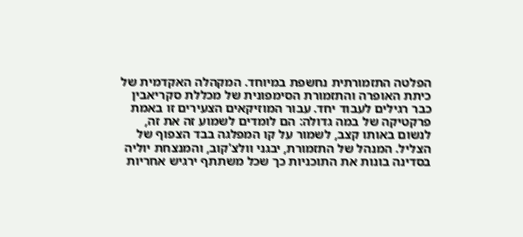הפלטה התזמורתית נחשפת במיוחד. המקהלה האקדמית של כיתת האופרה והתזמורת הסימפונית של מכללת סקריאבין כבר רגילים לעבוד יחד. עבור המוזיקאים הצעירים זו באמת פרקטיקה של במה גדולה: הם לומדים לשמוע זה את זה, לנשום באותו קצב, לשמור על קו המפלגה בבד הצפוף של הצליל. המנהל של התזמורת, יבגני וולצ'קוב, והמנצחת יוליה בסדינה בונות את התוכניות כך שכל משתתף ירגיש אחריות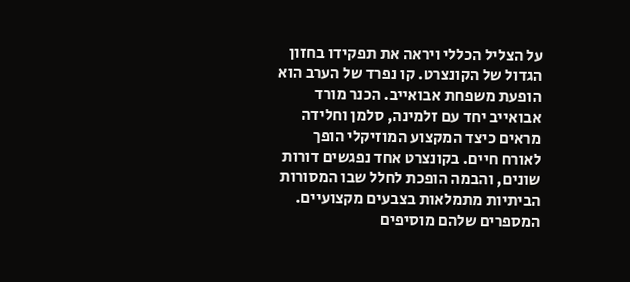על הצליל הכללי ויראה את תפקידו בחזון הגדול של הקונצרט. קו נפרד של הערב הוא הופעת משפחת אבואייב. הכנר מורד אבואייב יחד עם זלמינה, סלמן וחלידה מראים כיצד המקצוע המוזיקלי הופך לאורח חיים. בקונצרט אחד נפגשים דורות שונים, והבמה הופכת לחלל שבו המסורות הביתיות מתמלאות בצבעים מקצועיים. המספרים שלהם מוסיפים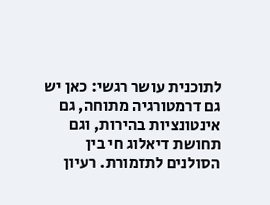לתוכנית עושר רגשי: כאן יש גם דרמטורגיה מתוחה, גם אינטונציות בהירות, וגם תחושת דיאלוג חי בין הסולנים לתזמורת. רעיון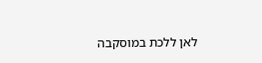לאן ללכת במוסקבה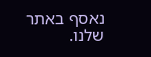נאסף באתר שלנו.